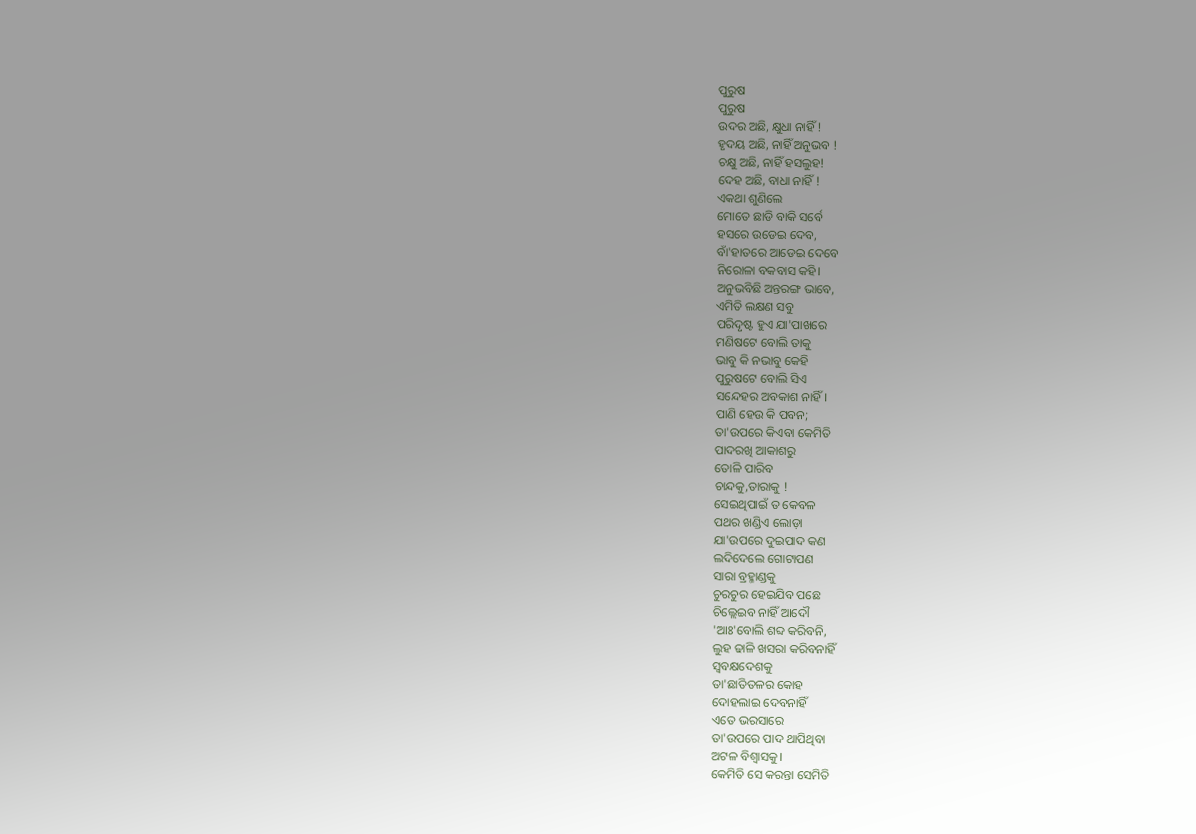ପୁରୁଷ
ପୁରୁଷ
ଉଦର ଅଛି, କ୍ଷୁଧା ନାହିଁ !
ହୃଦୟ ଅଛି, ନାହିଁ ଅନୁଭବ !
ଚକ୍ଷୁ ଅଛି, ନାହିଁ ହସଲୁହ!
ଦେହ ଅଛି, ବାଧା ନାହିଁ !
ଏକଥା ଶୁଣିଲେ
ମୋତେ ଛାଡି ବାକି ସର୍ବେ
ହସରେ ଉଡେଇ ଦେବ,
ବାଁ'ହାତରେ ଆଡେଇ ଦେବେ
ନିରୋଳା ବକବାସ କହି।
ଅନୁଭବିଛି ଅନ୍ତରଙ୍ଗ ଭାବେ,
ଏମିତି ଲକ୍ଷଣ ସବୁ
ପରିଦୃଷ୍ଟ ହୁଏ ଯା'ପାଖରେ
ମଣିଷଟେ ବୋଲି ତାକୁ
ଭାବୁ କି ନଭାବୁ କେହି
ପୁରୁଷଟେ ବୋଲି ସିଏ
ସନ୍ଦେହର ଅବକାଶ ନାହିଁ।
ପାଣି ହେଉ କି ପବନ;
ତା'ଉପରେ କିଏବା କେମିତି
ପାଦରଖି ଆକାଶରୁ
ତୋଳି ପାରିବ
ଚାନ୍ଦକୁ,ତାରାକୁ !
ସେଇଥିପାଇଁ ତ କେବଳ
ପଥର ଖଣ୍ଡିଏ ଲୋଡ଼ା
ଯା'ଉପରେ ଦୁଇପାଦ କଣ
ଲଦିଦେଲେ ଗୋଟାପଣ
ସାରା ବ୍ରହ୍ମାଣ୍ଡକୁ
ଚୁରଚୁର ହେଇଯିବ ପଛେ
ଚିଲ୍ଲେଇବ ନାହିଁ ଆଦୌ
'ଆଃ'ବୋଲି ଶବ୍ଦ କରିବନି,
ଲୁହ ଢାଳି ଖସରା କରିବନାହିଁ
ସ୍ୱବକ୍ଷଦେଶକୁ
ତା'ଛାତିତଳର କୋହ
ଦୋହଲାଇ ଦେବନାହିଁ
ଏତେ ଭରସାରେ
ତା'ଉପରେ ପାଦ ଥାପିଥିବା
ଅଟଳ ବିଶ୍ୱାସକୁ।
କେମିତି ସେ କରନ୍ତା ସେମିତି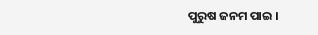ପୁରୁଷ ଜନମ ପାଇ ।